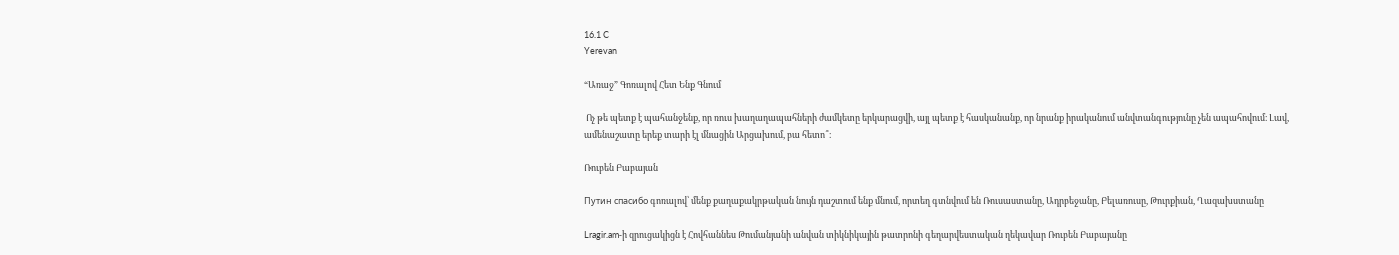16.1 C
Yerevan

“Առաջ” Գոռալով Հետ Ենք Գնում

 Ոչ թե պետք է պահանջենք, որ ռուս խաղաղապահների ժամկետը երկարացվի, այլ պետք է հասկանանք, որ նրանք իրականում անվտանգությունը չեն ապահովում։ Լավ, ամենաշատը երեք տարի էլ մնացին Արցախում, բա հետո՞։

Ռուբեն Բաբայան

Путин спасибо գոռալով՝ մենք քաղաքակրթական նույն դաշտում ենք մնում, որտեղ գտնվում են Ռուսաստանը, Ադրբեջանը, Բելառուսը, Թուրքիան, Ղազախստանը

Lragir.am‑ի զրուցակիցն է Հովհաննես Թումանյանի անվան տիկնիկային թատրոնի գեղարվեստական ղեկավար Ռուբեն Բաբայանը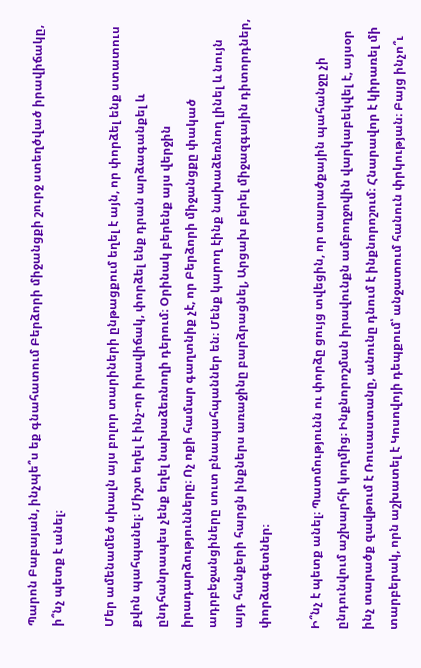Պարոն Բաբայան, ինչպե՞ս եք գնահատում Բերձորի միջանցքի շուրջ ստեղծված իրավիճակը, ի՞նչ պետք է անել։

Մեր ամենամեծ սխալն այս բոլոր տարիների ընթացքում եղել է այն, որ փորձել ենք ստատուս քվոն պահպանել։ Միշտ եղել է ինչ-որ իրավիճակ, փորձել ենք դրան արձագանքել և ընդհանրապես չենք եղել նախաձեռնողի դերում։ Օրինակ բերենք այս վերջին իրադարձությունները։ Ոչ ոքի համար գաղտնիք չէ, որ Բերձորի միջանցքը փակած ադրբեջանցիները սուտ բնապահպաններ են։ Մենք կարող էինք նախաձեռնող լինել և նույն այդ հանքերի հարցն ինքներս առաջինը բարձրացնել, Արցախ բերել միջազգային դիտորդներ, փորձագետներ։

Ի՞նչ է պետք անել։ Պատմությունն ու փորձը ցույց տվեցին, որ տարածքային պահանջը չի ընդունվում աշխարհի կողմից։ Ինքնորոշման իրավունքն ամբողջովին վարկաբեկվել է, այսօր ինչ տարածք զավթում է Ռուսաստանը, անունը դնում է ինքնորոշում։ Հնարավոր է կիրառել մի տարբերակ, որն աշխատել է Կոսովոյի դեպքում՝ անջատում հանուն փրկության։ Բայց ինչո՞ւ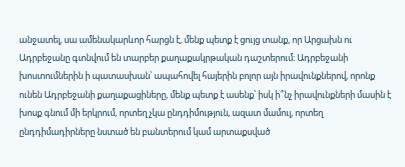անջատել, սա ամենակարևոր հարցն է, մենք պետք է ցույց տանք, որ Արցախն ու Ադրբեջանը գտնվում են տարբեր քաղաքակրթական դաշտերում։ Ադրբեջանի խոստումներին ի պատասխան՝ ապահովել հայերին բոլոր այն իրավունքներով, որոնք ունեն Ադրբեջանի քաղաքացիները, մենք պետք է ասենք՝ իսկ ի՞նչ իրավունքների մասին է խոսք գնում մի երկրում, որտեղ չկա ընդդիմություն, ազատ մամուլ, որտեղ ընդդիմադիրները նստած են բանտերում կամ արտաքսված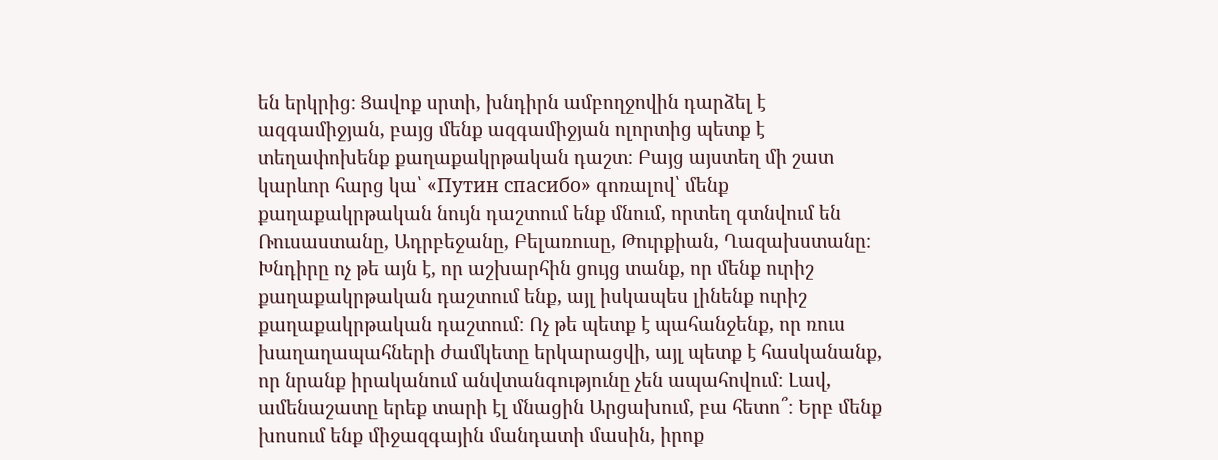են երկրից։ Ցավոք սրտի, խնդիրն ամբողջովին դարձել է ազգամիջյան, բայց մենք ազգամիջյան ոլորտից պետք է տեղափոխենք քաղաքակրթական դաշտ։ Բայց այստեղ մի շատ կարևոր հարց կա՝ «Путин спасибо» գոռալով՝ մենք քաղաքակրթական նույն դաշտում ենք մնում, որտեղ գտնվում են Ռուսաստանը, Ադրբեջանը, Բելառուսը, Թուրքիան, Ղազախստանը։ Խնդիրը ոչ թե այն է, որ աշխարհին ցույց տանք, որ մենք ուրիշ քաղաքակրթական դաշտում ենք, այլ իսկապես լինենք ուրիշ քաղաքակրթական դաշտում։ Ոչ թե պետք է պահանջենք, որ ռուս խաղաղապահների ժամկետը երկարացվի, այլ պետք է հասկանանք, որ նրանք իրականում անվտանգությունը չեն ապահովում։ Լավ, ամենաշատը երեք տարի էլ մնացին Արցախում, բա հետո՞։ Երբ մենք խոսում ենք միջազգային մանդատի մասին, իրոք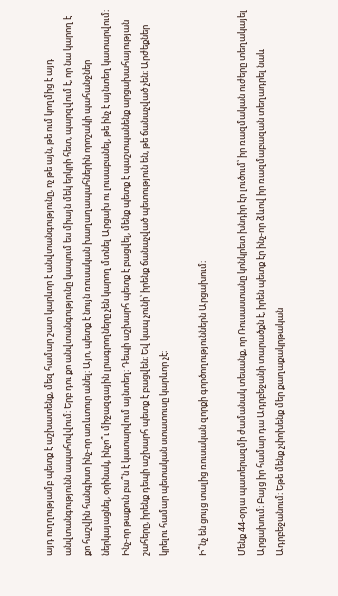այդ ուղղությամբ պետք է աշխատենք, մեզ համար շատ կարևոր է անվտանգությունը, ոչ թե այն, թե ում կողմից է այդ անվտանգությունն ապահովվում։ Երբ դու քո անվտանգությունը կապում ես միայն մեկ երկրի հետ, պարզվում է, որ նա կարող է քո հաշվին հանգիստ ինչ-որ առևտուր անել։ Այո, պետք է նույն ռուսական խաղաղապահներին որոշակի պահանջներ ներկայացնել, օրինակ, ինչո՞ւ միջազգային լրագրողները չեն կարող մտնել Արցախ ու լուսաբանել, թե ինչ է այնտեղ կատարվում։ Ինչ-որ թաքուն բա՞ն է կատարվում այնտեղ։ Դեպի աշխարհ պետք է բացվել, մենք պետք է պաշտպանենք արցախահայության շահերը, իրենք դեպի աշխարհ պետք է բացվեն։ Եվ կապ չունի՝ իրենք ճանաչված պետություն են, թե ճանաչված չեն։ Արժեքներ կրելու համար պետական ստատուսը կարևոր չէ։

Ի՞նչ են ցույց տալից ռուսական զորքի գործողություններն Արցախում։

Մենք 44-օրյա պատերազմի ժամանակ տեսանք, որ Ռուսաստանը կոնկրետ խնդիր էր լուծում՝ իր ռազմական ուժերը տեղակայել Արցախում։ Բայց իր համար դա Ադրբեջանի տարածքն է, իրեն պետք էր ինչ-որ ձևով իր ռազմաբազան տեղադրել նաև Ադրբեջանում։ Եթե մենք չփոխենք մեր քաղաքակրթական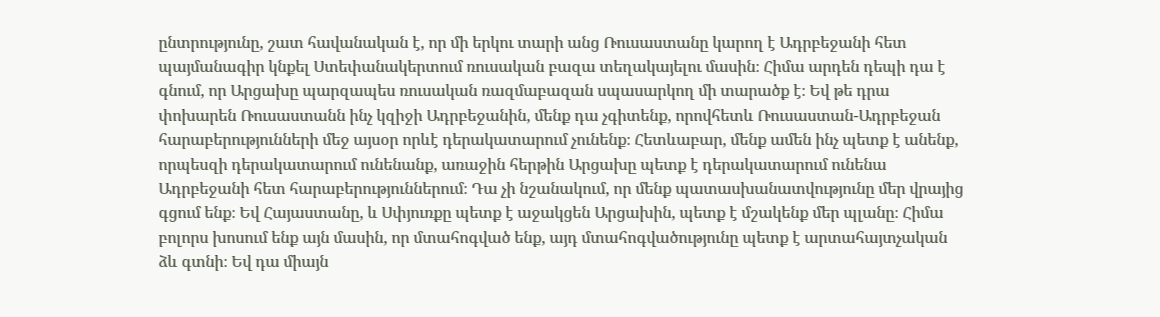ընտրությունը, շատ հավանական է, որ մի երկու տարի անց Ռուսաստանը կարող է Ադրբեջանի հետ պայմանագիր կնքել Ստեփանակերտում ռուսական բազա տեղակայելու մասին։ Հիմա արդեն դեպի դա է գնում, որ Արցախը պարզապես ռուսական ռազմաբազան սպասարկող մի տարածք է։ Եվ թե դրա փոխարեն Ռուսաստանն ինչ կզիջի Ադրբեջանին, մենք դա չգիտենք, որովհետև Ռուսաստան-Ադրբեջան հարաբերությունների մեջ այսօր որևէ դերակատարում չունենք։ Հետևաբար, մենք ամեն ինչ պետք է անենք, որպեսզի դերակատարում ունենանք, առաջին հերթին Արցախը պետք է դերակատարում ունենա Ադրբեջանի հետ հարաբերություններում։ Դա չի նշանակում, որ մենք պատասխանատվությունը մեր վրայից գցում ենք։ Եվ Հայաստանը, և Սփյուռքը պետք է աջակցեն Արցախին, պետք է մշակենք մեր պլանը։ Հիմա բոլորս խոսում ենք այն մասին, որ մտահոգված ենք, այդ մտահոգվածությունը պետք է արտահայտչական ձև գտնի։ Եվ դա միայն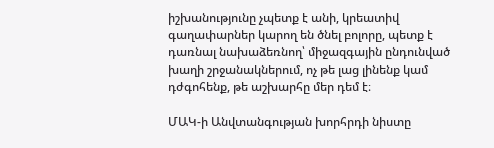իշխանությունը չպետք է անի, կրեատիվ գաղափարներ կարող են ծնել բոլորը, պետք է դառնալ նախաձեռնող՝ միջազգային ընդունված խաղի շրջանակներում, ոչ թե լաց լինենք կամ դժգոհենք, թե աշխարհը մեր դեմ է։

ՄԱԿ‑ի Անվտանգության խորհրդի նիստը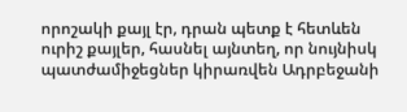որոշակի քայլ էր, դրան պետք է հետևեն ուրիշ քայլեր, հասնել այնտեղ, որ նույնիսկ պատժամիջեցներ կիրառվեն Ադրբեջանի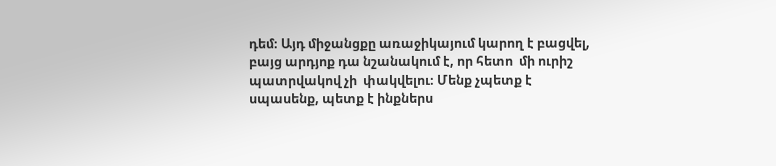դեմ։ Այդ միջանցքը առաջիկայում կարող է բացվել, բայց արդյոք դա նշանակում է, որ հետո  մի ուրիշ պատրվակով չի  փակվելու։ Մենք չպետք է սպասենք, պետք է ինքներս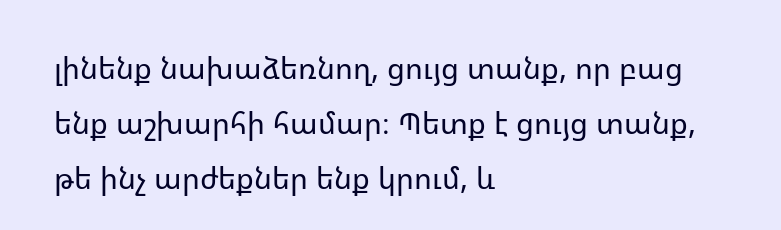լինենք նախաձեռնող, ցույց տանք, որ բաց ենք աշխարհի համար։ Պետք է ցույց տանք, թե ինչ արժեքներ ենք կրում, և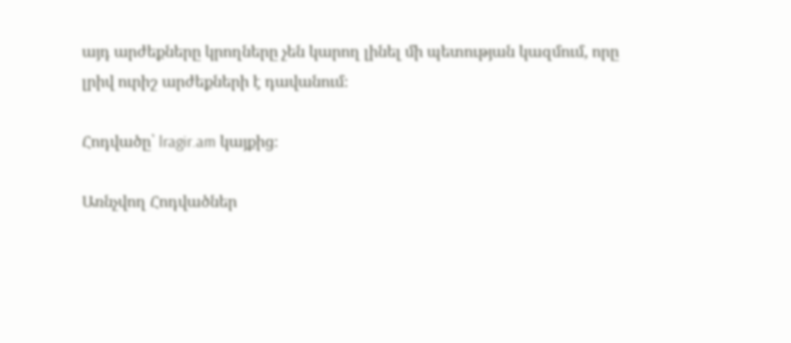այդ արժեքները կրողները չեն կարող լինել մի պետության կազմում, որը լրիվ ուրիշ արժեքների է դավանում։

Հոդվածը՝ lragir.am կայքից։

Առնչվող Հոդվածներ